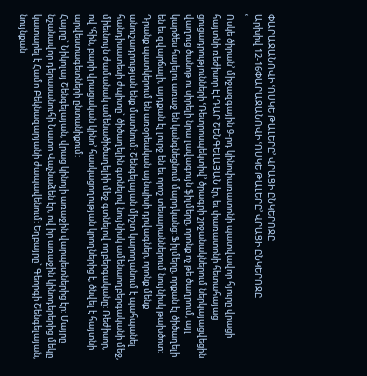ՓԱՐԱՋԱՆՈՎԻ ՙՈՍԿԵ ԹԱԼԵՐԸ՚ ՎՐԱՑԻ ԸՆԿԵՐՈՋԸ
Արխիվ 12-16ՓԱՐԱՋԱՆՈՎԻ ՙՈՍԿԵ ԹԱԼԵՐԸ՚ ՎՐԱՑԻ ԸՆԿԵՐՈՋԸ
ՙ
Ոսկե ծիրան՚ միջազգային 9-րդ կինոփառատոնի պատվավոր հյուրը վրացի հայտնի ռեժիսոր ԷԼԴԱՐ ՇԵՆԳԵԼԱՅԱՆ էր, եւ փառատոնի հետահայաց ցուցադրությունների ՙՌետրոսպեկտիվ՚ ծրագրի շրջանակներում ներկայացվեցին վաղուց ծանոթ ու սիրելի նրա լավագույն ֆիլմերը, որոնք ոչ թե ծաղրում, այլ կարծես հայելու առաջ են կանգնեցնում մարդկանց: Ֆիլմերը, որքան էլ ծիծաղելի են եւ զվարճալի, այդքան էլ լուրջ են եւ որոշ տեսարաններում նույնիսկ թախծոտ: Դրանք պատկերում են առօրեական այնպիսի դրվագներ, որոնք մենք անուշադրության ենք մատնում: Շենգելայան միշտ կարողանում է պահպանել հանդիսատեսի ժպիտը` ծիծաղելին գտնելով նույնիսկ ամենաողբերգականի մեջ, միեւնույն ժամանակ ամենածիծաղելիի մեջ գտնելով ողբերգականը: Ռեժիսոր, ով ՙհին, բարի վրացական կինո՚ հասկացողության կրողներից է, ծնվել է հայտնի արվեստագետների ընտանիքում:
Հայրը` Նիկոլայ Շենգելայան, վրաց կինոյի առաջին վարպետներից էր: Մայրը նշանավոր դերասանուհի Նատո Վաչնաձեն էր, ով իր առաջին կինոդերերից մեկը կատարել է Համո Բեկնազարյանի ժապավենում: Եղբայրը` Գեորգի Շենգելայան, նույնքան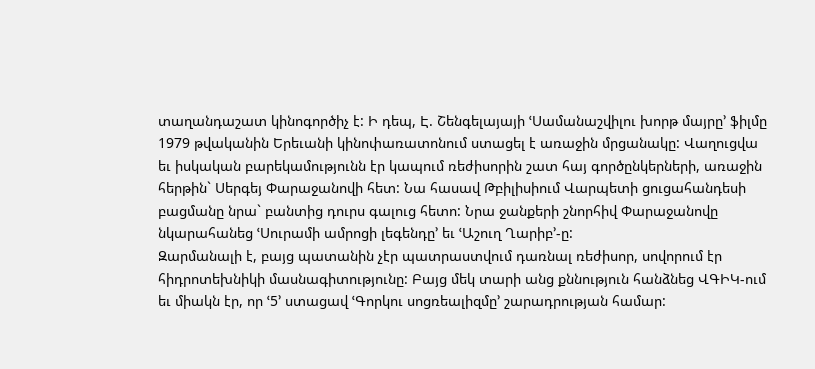տաղանդաշատ կինոգործիչ է: Ի դեպ, Է. Շենգելայայի ՙՍամանաշվիլու խորթ մայրը՚ ֆիլմը 1979 թվականին Երեւանի կինոփառատոնում ստացել է առաջին մրցանակը: Վաղուցվա եւ իսկական բարեկամությունն էր կապում ռեժիսորին շատ հայ գործընկերների, առաջին հերթին` Սերգեյ Փարաջանովի հետ: Նա հասավ Թբիլիսիում Վարպետի ցուցահանդեսի բացմանը նրա` բանտից դուրս գալուց հետո: Նրա ջանքերի շնորհիվ Փարաջանովը նկարահանեց ՙՍուրամի ամրոցի լեգենդը՚ եւ ՙԱշուղ Ղարիբ՚-ը:
Զարմանալի է, բայց պատանին չէր պատրաստվում դառնալ ռեժիսոր, սովորում էր հիդրոտեխնիկի մասնագիտությունը: Բայց մեկ տարի անց քննություն հանձնեց ՎԳԻԿ-ում եւ միակն էր, որ ՙ5՚ ստացավ ՙԳորկու սոցռեալիզմը՚ շարադրության համար: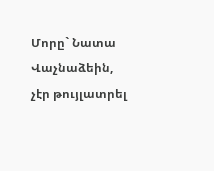Մորը` Նատա Վաչնաձեին, չէր թույլատրել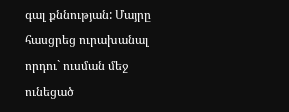գալ քննության: Մայրը հասցրեց ուրախանալ որդու` ուսման մեջ ունեցած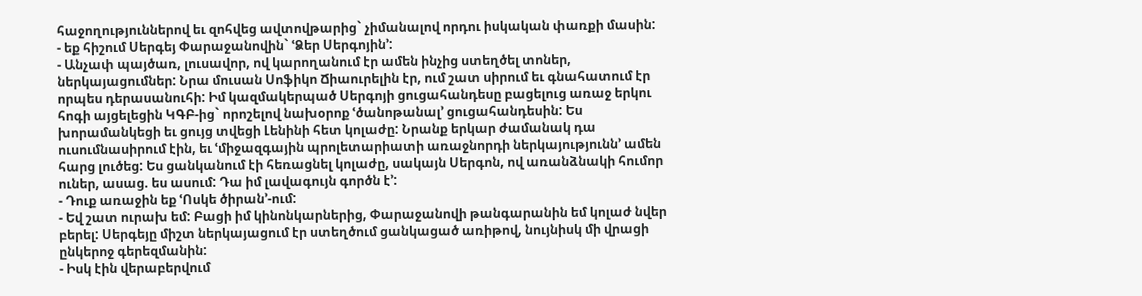հաջողություններով եւ զոհվեց ավտովթարից` չիմանալով որդու իսկական փառքի մասին:
- եք հիշում Սերգեյ Փարաջանովին` ՙՁեր Սերգոյին՚:
- Անչափ պայծառ, լուսավոր, ով կարողանում էր ամեն ինչից ստեղծել տոներ, ներկայացումներ: Նրա մուսան Սոֆիկո Ճիաուրելին էր, ում շատ սիրում եւ գնահատում էր որպես դերասանուհի: Իմ կազմակերպած Սերգոյի ցուցահանդեսը բացելուց առաջ երկու հոգի այցելեցին ԿԳԲ-ից` որոշելով նախօրոք ՙծանոթանալ՚ ցուցահանդեսին: Ես խորամանկեցի եւ ցույց տվեցի Լենինի հետ կոլաժը: Նրանք երկար ժամանակ դա ուսումնասիրում էին, եւ ՙմիջազգային պրոլետարիատի առաջնորդի ներկայությունն՚ ամեն հարց լուծեց: Ես ցանկանում էի հեռացնել կոլաժը, սակայն Սերգոն, ով առանձնակի հումոր ուներ, ասաց. ես ասում: Դա իմ լավագույն գործն է՚:
- Դուք առաջին եք ՙՈսկե ծիրան՚-ում:
- Եվ շատ ուրախ եմ: Բացի իմ կինոնկարներից, Փարաջանովի թանգարանին եմ կոլաժ նվեր բերել: Սերգեյը միշտ ներկայացում էր ստեղծում ցանկացած առիթով, նույնիսկ մի վրացի ընկերոջ գերեզմանին:
- Իսկ էին վերաբերվում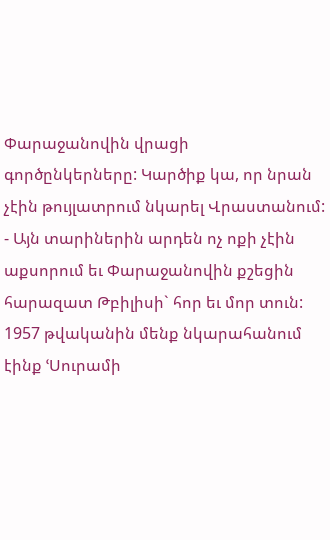Փարաջանովին վրացի գործընկերները: Կարծիք կա, որ նրան չէին թույլատրում նկարել Վրաստանում:
- Այն տարիներին արդեն ոչ ոքի չէին աքսորում եւ Փարաջանովին քշեցին հարազատ Թբիլիսի` հոր եւ մոր տուն: 1957 թվականին մենք նկարահանում էինք ՙՍուրամի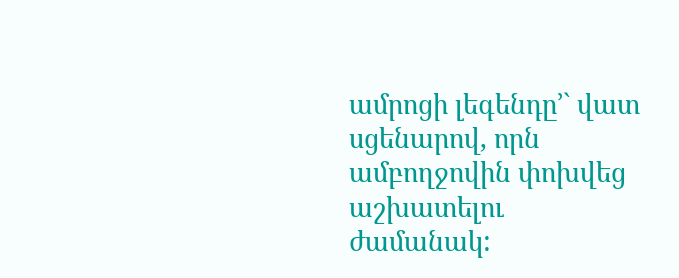ամրոցի լեգենդը՚` վատ սցենարով, որն ամբողջովին փոխվեց աշխատելու ժամանակ: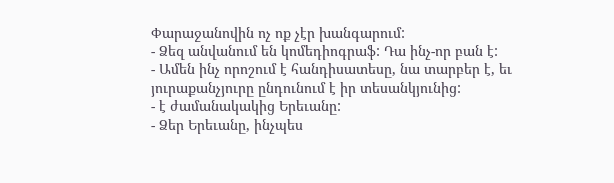Փարաջանովին ոչ ոք չէր խանգարում:
- Ձեզ անվանում են կոմեդիոգրաֆ: Դա ինչ-որ բան է:
- Ամեն ինչ որոշում է հանդիսատեսը, նա տարբեր է, եւ յուրաքանչյուրը ընդունում է իր տեսանկյունից:
- է ժամանակակից Երեւանը:
- Ձեր Երեւանը, ինչպես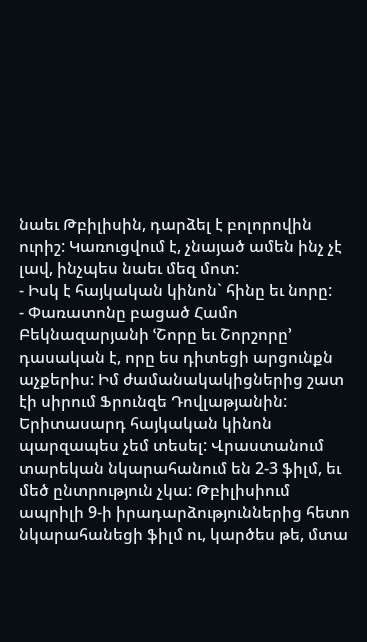նաեւ Թբիլիսին, դարձել է բոլորովին ուրիշ: Կառուցվում է, չնայած ամեն ինչ չէ լավ, ինչպես նաեւ մեզ մոտ:
- Իսկ է հայկական կինոն` հինը եւ նորը:
- Փառատոնը բացած Համո Բեկնազարյանի ՙՇորը եւ Շորշորը՚ դասական է, որը ես դիտեցի արցունքն աչքերիս: Իմ ժամանակակիցներից շատ էի սիրում Ֆրունզե Դովլաթյանին: Երիտասարդ հայկական կինոն պարզապես չեմ տեսել: Վրաստանում տարեկան նկարահանում են 2-3 ֆիլմ, եւ մեծ ընտրություն չկա: Թբիլիսիում ապրիլի 9-ի իրադարձություններից հետո նկարահանեցի ֆիլմ ու, կարծես թե, մտա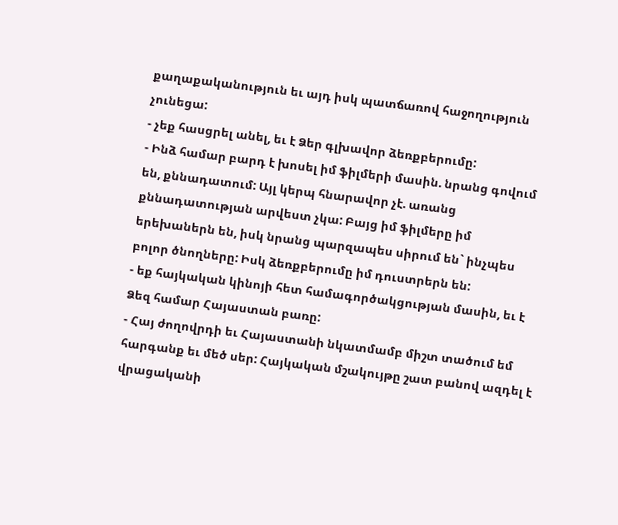քաղաքականություն եւ այդ իսկ պատճառով հաջողություն չունեցա:
- չեք հասցրել անել, եւ է Ձեր գլխավոր ձեռքբերումը:
- Ինձ համար բարդ է խոսել իմ ֆիլմերի մասին. նրանց գովում են, քննադատում: Այլ կերպ հնարավոր չէ. առանց քննադատության արվեստ չկա: Բայց իմ ֆիլմերը իմ երեխաներն են, իսկ նրանց պարզապես սիրում են` ինչպես բոլոր ծնողները: Իսկ ձեռքբերումը իմ դուստրերն են:
- եք հայկական կինոյի հետ համագործակցության մասին, եւ է Ձեզ համար Հայաստան բառը:
- Հայ ժողովրդի եւ Հայաստանի նկատմամբ միշտ տածում եմ հարգանք եւ մեծ սեր: Հայկական մշակույթը շատ բանով ազդել է վրացականի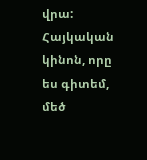վրա: Հայկական կինոն, որը ես գիտեմ, մեծ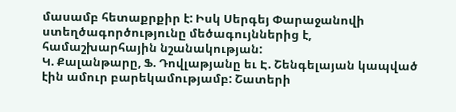մասամբ հետաքրքիր է: Իսկ Սերգեյ Փարաջանովի ստեղծագործությունը մեծագույններից է, համաշխարհային նշանակության:
Կ. Քալանթարը, Ֆ. Դովլաթյանը եւ Է. Շենգելայան կապված էին ամուր բարեկամությամբ: Շատերի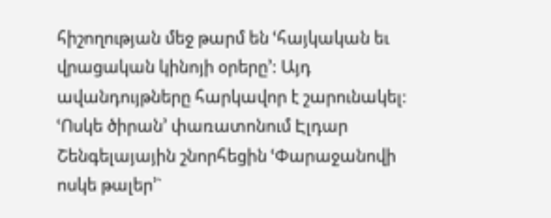հիշողության մեջ թարմ են ՙհայկական եւ վրացական կինոյի օրերը՚: Այդ ավանդույթները հարկավոր է շարունակել: ՙՈսկե ծիրան՚ փառատոնում Էլդար Շենգելայային շնորհեցին ՙՓարաջանովի ոսկե թալեր՚`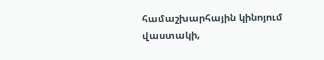համաշխարհային կինոյում վաստակի,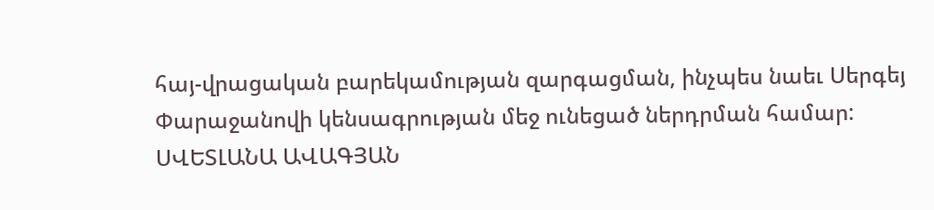հայ-վրացական բարեկամության զարգացման, ինչպես նաեւ Սերգեյ Փարաջանովի կենսագրության մեջ ունեցած ներդրման համար:
ՍՎԵՏԼԱՆԱ ԱՎԱԳՅԱՆ